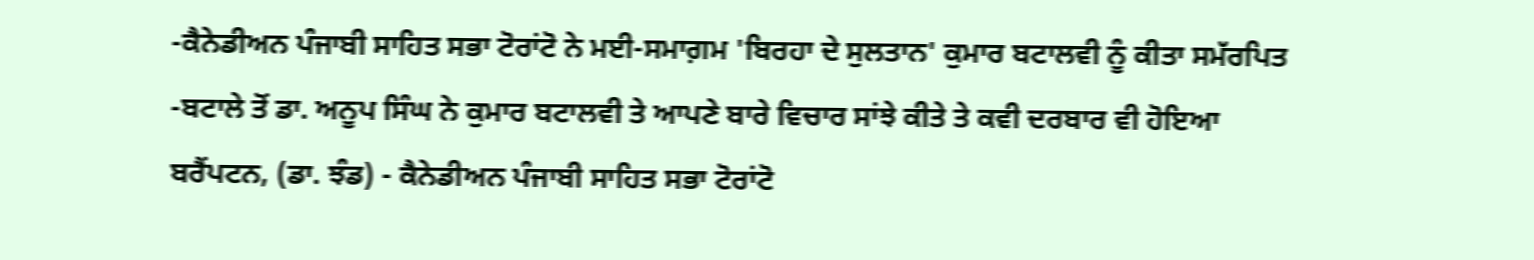-ਕੈਨੇਡੀਅਨ ਪੰਜਾਬੀ ਸਾਹਿਤ ਸਭਾ ਟੋਰਾਂਟੋ ਨੇ ਮਈ-ਸਮਾਗ਼ਮ 'ਬਿਰਹਾ ਦੇ ਸੁਲਤਾਨ' ਕੁਮਾਰ ਬਟਾਲਵੀ ਨੂੰ ਕੀਤਾ ਸਮੱਰਪਿਤ
-ਬਟਾਲੇ ਤੋਂ ਡਾ. ਅਨੂਪ ਸਿੰਘ ਨੇ ਕੁਮਾਰ ਬਟਾਲਵੀ ਤੇ ਆਪਣੇ ਬਾਰੇ ਵਿਚਾਰ ਸਾਂਝੇ ਕੀਤੇ ਤੇ ਕਵੀ ਦਰਬਾਰ ਵੀ ਹੋਇਆ
ਬਰੈਂਪਟਨ, (ਡਾ. ਝੰਡ) - ਕੈਨੇਡੀਅਨ ਪੰਜਾਬੀ ਸਾਹਿਤ ਸਭਾ ਟੋਰਾਂਟੋ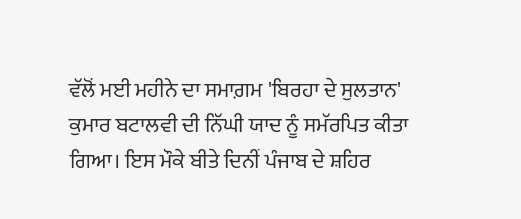ਵੱਲੋਂ ਮਈ ਮਹੀਨੇ ਦਾ ਸਮਾਗ਼ਮ 'ਬਿਰਹਾ ਦੇ ਸੁਲਤਾਨ' ਕੁਮਾਰ ਬਟਾਲਵੀ ਦੀ ਨਿੱਘੀ ਯਾਦ ਨੂੰ ਸਮੱਰਪਿਤ ਕੀਤਾ ਗਿਆ। ਇਸ ਮੌਕੇ ਬੀਤੇ ਦਿਨੀਂ ਪੰਜਾਬ ਦੇ ਸ਼ਹਿਰ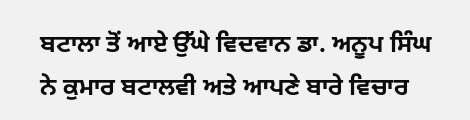ਬਟਾਲਾ ਤੋਂ ਆਏ ਉੱਘੇ ਵਿਦਵਾਨ ਡਾ. ਅਨੂਪ ਸਿੰਘ ਨੇ ਕੁਮਾਰ ਬਟਾਲਵੀ ਅਤੇ ਆਪਣੇ ਬਾਰੇ ਵਿਚਾਰ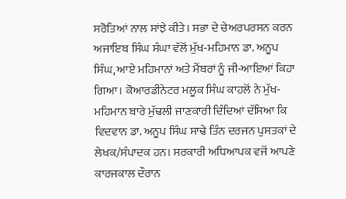ਸਰੋਤਿਆਂ ਨਾਲ ਸਾਂਝੇ ਕੀਤੇ। ਸਭਾ ਦੇ ਚੇਅਰਪਰਸਨ ਕਰਨ ਅਜਾਇਬ ਸਿੰਘ ਸੰਘਾ ਵੱਲੋਂ ਮੁੱਖ-ਮਹਿਮਾਨ ਡਾ. ਅਨੂਪ ਸਿੰਘ, ਆਏ ਮਹਿਮਾਨਾਂ ਅਤੇ ਮੈਂਬਰਾਂ ਨੂੰ ਜੀ-ਆਇਆਂ ਕਿਹਾ ਗਿਆ। ਕੋਆਰਡੀਨੇਟਰ ਮਲੂਕ ਸਿੰਘ ਕਾਹਲੋਂ ਨੇ ਮੁੱਖ-ਮਹਿਮਾਨ ਬਾਰੇ ਮੁੱਢਲੀ ਜਾਣਕਾਰੀ ਦਿੰਦਿਆਂ ਦੱਸਿਆ ਕਿ ਵਿਦਵਾਨ ਡਾ. ਅਨੂਪ ਸਿੰਘ ਸਾਢੇ ਤਿੰਨ ਦਰਜਨ ਪੁਸਤਕਾਂ ਦੇ ਲੇਖਕ/ਸੰਪਾਦਕ ਹਨ। ਸਰਕਾਰੀ ਅਧਿਆਪਕ ਵਜੋਂ ਆਪਣੇ ਕਾਰਜਕਾਲ ਦੌਰਾਨ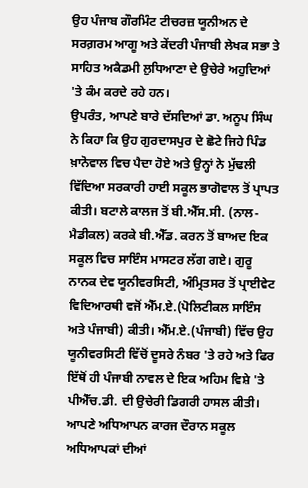ਉਹ ਪੰਜਾਬ ਗੌਰਮਿੰਟ ਟੀਚਰਜ਼ ਯੂਨੀਅਨ ਦੇ ਸਰਗ਼ਰਮ ਆਗੂ ਅਤੇ ਕੇਂਦਰੀ ਪੰਜਾਬੀ ਲੇਖਕ ਸਭਾ ਤੇ ਸਾਹਿਤ ਅਕੈਡਮੀ ਲੁਧਿਆਣਾ ਦੇ ਉਚੇਰੇ ਅਹੁਦਿਆਂ 'ਤੇ ਕੰਮ ਕਰਦੇ ਰਹੇ ਹਨ।
ਉਪਰੰਤ, ਆਪਣੇ ਬਾਰੇ ਦੱਸਦਿਆਂ ਡਾ. ਅਨੂਪ ਸਿੰਘ ਨੇ ਕਿਹਾ ਕਿ ਉਹ ਗੁਰਦਾਸਪੁਰ ਦੇ ਛੋਟੇ ਜਿਹੇ ਪਿੰਡ ਖ਼ਾਨੋਵਾਲ ਵਿਚ ਪੈਦਾ ਹੋਏ ਅਤੇ ਉਨ੍ਹਾਂ ਨੇ ਮੁੱਢਲੀ ਵਿੱਦਿਆ ਸਰਕਾਰੀ ਹਾਈ ਸਕੂਲ ਭਾਗੋਵਾਲ ਤੋਂ ਪ੍ਰਾਪਤ ਕੀਤੀ। ਬਟਾਲੇ ਕਾਲਜ ਤੋਂ ਬੀ.ਐੱਸ.ਸੀ. (ਨਾਲ-ਮੈਡੀਕਲ) ਕਰਕੇ ਬੀ.ਐੱਡ. ਕਰਨ ਤੋਂ ਬਾਅਦ ਇਕ ਸਕੂਲ ਵਿਚ ਸਾਇੰਸ ਮਾਸਟਰ ਲੱਗ ਗਏ। ਗੁਰੂ ਨਾਨਕ ਦੇਵ ਯੂਨੀਵਰਸਿਟੀ, ਅੰਮ੍ਰਿਤਸਰ ਤੋਂ ਪ੍ਰਾਈਵੇਟ ਵਿਦਿਆਰਥੀ ਵਜੋਂ ਐੱਮ.ਏ.(ਪੋਲਿਟੀਕਲ ਸਾਇੰਸ ਅਤੇ ਪੰਜਾਬੀ) ਕੀਤੀ। ਐੱਮ.ਏ.(ਪੰਜਾਬੀ) ਵਿੱਚ ਉਹ ਯੂਨੀਵਰਸਿਟੀ ਵਿੱਚੋਂ ਦੂਸਰੇ ਨੰਬਰ 'ਤੇ ਰਹੇ ਅਤੇ ਫਿਰ ਇੱਥੋਂ ਹੀ ਪੰਜਾਬੀ ਨਾਵਲ ਦੇ ਇਕ ਅਹਿਮ ਵਿਸ਼ੇ 'ਤੇ ਪੀਐੱਚ.ਡੀ. ਦੀ ਉਚੇਰੀ ਡਿਗਰੀ ਹਾਸਲ ਕੀਤੀ। ਆਪਣੇ ਅਧਿਆਪਨ ਕਾਰਜ ਦੌਰਾਨ ਸਕੂਲ ਅਧਿਆਪਕਾਂ ਦੀਆਂ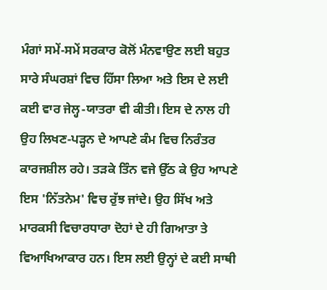ਮੰਗਾਂ ਸਮੇਂ-ਸਮੇਂ ਸਰਕਾਰ ਕੋਲੋਂ ਮੰਨਵਾਉਣ ਲਈ ਬਹੁਤ ਸਾਰੇ ਸੰਘਰਸ਼ਾਂ ਵਿਚ ਹਿੱਸਾ ਲਿਆ ਅਤੇ ਇਸ ਦੇ ਲਈ ਕਈ ਵਾਰ ਜੇਲ੍ਹ-ਯਾਤਰਾ ਵੀ ਕੀਤੀ। ਇਸ ਦੇ ਨਾਲ ਹੀ ਉਹ ਲਿਖਣ-ਪੜ੍ਹਨ ਦੇ ਆਪਣੇ ਕੰਮ ਵਿਚ ਨਿਰੰਤਰ ਕਾਰਜਸ਼ੀਲ ਰਹੇ। ਤੜਕੇ ਤਿੰਨ ਵਜੇ ਉੱਠ ਕੇ ਉਹ ਆਪਣੇ ਇਸ 'ਨਿੱਤਨੇਮ' ਵਿਚ ਰੁੱਝ ਜਾਂਦੇ। ਉਹ ਸਿੱਖ ਅਤੇ ਮਾਰਕਸੀ ਵਿਚਾਰਧਾਰਾ ਦੋਹਾਂ ਦੇ ਹੀ ਗਿਆਤਾ ਤੇ ਵਿਆਖਿਆਕਾਰ ਹਨ। ਇਸ ਲਈ ਉਨ੍ਹਾਂ ਦੇ ਕਈ ਸਾਥੀ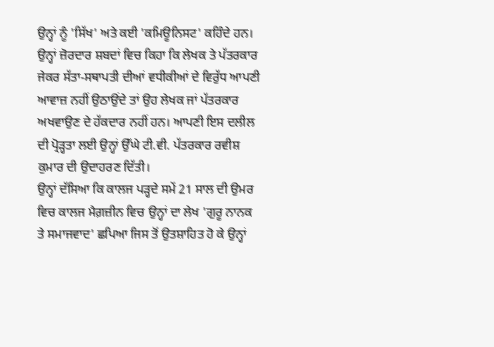ਉਨ੍ਹਾਂ ਨੂੰ 'ਸਿੱਖ' ਅਤੇ ਕਈ 'ਕਮਿਊਨਿਸਟ' ਕਹਿੰਦੇ ਹਨ। ਉਨ੍ਹਾਂ ਜ਼ੋਰਦਾਰ ਸ਼ਬਦਾਂ ਵਿਚ ਕਿਹਾ ਕਿ ਲੇਖਕ ਤੇ ਪੱਤਰਕਾਰ ਜੇਕਰ ਸੱਤਾ-ਸਥਾਪਤੀ ਦੀਆਂ ਵਧੀਕੀਆਂ ਦੇ ਵਿਰੁੱਧ ਆਪਣੀ ਆਵਾਜ਼ ਨਹੀਂ ਉਠਾਉਂਦੇ ਤਾਂ ਉਹ ਲੇਖਕ ਜਾਂ ਪੱਤਰਕਾਰ ਅਖਵਾਉਣ ਦੇ ਹੱਕਦਾਰ ਨਹੀਂ ਹਨ। ਆਪਣੀ ਇਸ ਦਲੀਲ ਦੀ ਪ੍ਰੋੜ੍ਹਤਾ ਲਈ ਉਨ੍ਹਾਂ ਉੱਘੇ ਟੀ.ਵੀ. ਪੱਤਰਕਾਰ ਰਵੀਸ਼ ਕੁਮਾਰ ਦੀ ਉਦਾਹਰਣ ਦਿੱਤੀ।
ਉਨ੍ਹਾਂ ਦੱਸਿਆ ਕਿ ਕਾਲਜ ਪੜ੍ਹਦੇ ਸਮੇਂ 21 ਸਾਲ ਦੀ ਉਮਰ ਵਿਚ ਕਾਲਜ ਮੈਗ਼ਜ਼ੀਨ ਵਿਚ ਉਨ੍ਹਾਂ ਦਾ ਲੇਖ 'ਗੁਰੂ ਨਾਨਕ ਤੇ ਸਮਾਜਵਾਦ' ਛਪਿਆ ਜਿਸ ਤੋਂ ਉਤਸ਼ਾਹਿਤ ਹੋ ਕੇ ਉਨ੍ਹਾਂ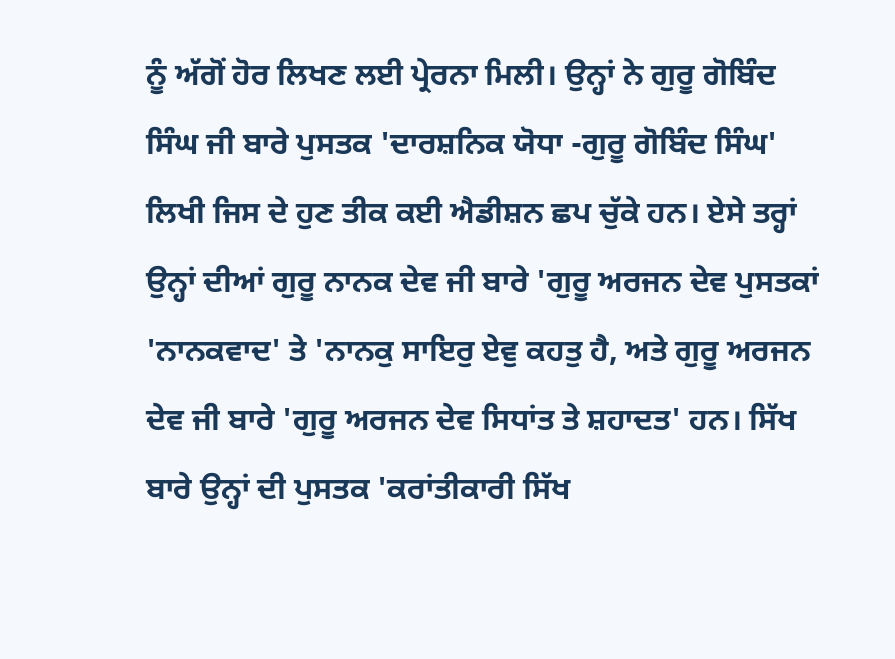ਨੂੰ ਅੱਗੋਂ ਹੋਰ ਲਿਖਣ ਲਈ ਪ੍ਰੇਰਨਾ ਮਿਲੀ। ਉਨ੍ਹਾਂ ਨੇ ਗੁਰੂ ਗੋਬਿੰਦ ਸਿੰਘ ਜੀ ਬਾਰੇ ਪੁਸਤਕ 'ਦਾਰਸ਼ਨਿਕ ਯੋਧਾ -ਗੁਰੂ ਗੋਬਿੰਦ ਸਿੰਘ' ਲਿਖੀ ਜਿਸ ਦੇ ਹੁਣ ਤੀਕ ਕਈ ਐਡੀਸ਼ਨ ਛਪ ਚੁੱਕੇ ਹਨ। ਏਸੇ ਤਰ੍ਹਾਂ ਉਨ੍ਹਾਂ ਦੀਆਂ ਗੁਰੂ ਨਾਨਕ ਦੇਵ ਜੀ ਬਾਰੇ 'ਗੁਰੂ ਅਰਜਨ ਦੇਵ ਪੁਸਤਕਾਂ 'ਨਾਨਕਵਾਦ' ਤੇ 'ਨਾਨਕੁ ਸਾਇਰੁ ਏਵੁ ਕਹਤੁ ਹੈ, ਅਤੇ ਗੁਰੂ ਅਰਜਨ ਦੇਵ ਜੀ ਬਾਰੇ 'ਗੁਰੂ ਅਰਜਨ ਦੇਵ ਸਿਧਾਂਤ ਤੇ ਸ਼ਹਾਦਤ' ਹਨ। ਸਿੱਖ ਬਾਰੇ ਉਨ੍ਹਾਂ ਦੀ ਪੁਸਤਕ 'ਕਰਾਂਤੀਕਾਰੀ ਸਿੱਖ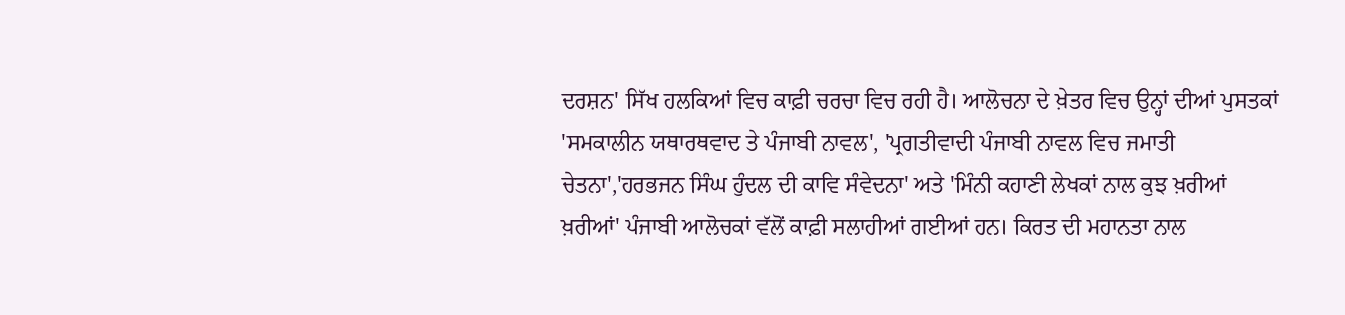ਦਰਸ਼ਨ' ਸਿੱਖ ਹਲਕਿਆਂ ਵਿਚ ਕਾਫ਼ੀ ਚਰਚਾ ਵਿਚ ਰਹੀ ਹੈ। ਆਲੋਚਨਾ ਦੇ ਖ਼ੇਤਰ ਵਿਚ ਉਨ੍ਹਾਂ ਦੀਆਂ ਪੁਸਤਕਾਂ 'ਸਮਕਾਲੀਨ ਯਥਾਰਥਵਾਦ ਤੇ ਪੰਜਾਬੀ ਨਾਵਲ', 'ਪ੍ਰਗਤੀਵਾਦੀ ਪੰਜਾਬੀ ਨਾਵਲ ਵਿਚ ਜਮਾਤੀ ਚੇਤਨਾ','ਹਰਭਜਨ ਸਿੰਘ ਹੁੰਦਲ ਦੀ ਕਾਵਿ ਸੰਵੇਦਨਾ' ਅਤੇ 'ਮਿੰਨੀ ਕਹਾਣੀ ਲੇਖਕਾਂ ਨਾਲ ਕੁਝ ਖ਼ਰੀਆਂ ਖ਼ਰੀਆਂ' ਪੰਜਾਬੀ ਆਲੋਚਕਾਂ ਵੱਲੋਂ ਕਾਫ਼ੀ ਸਲਾਹੀਆਂ ਗਈਆਂ ਹਨ। ਕਿਰਤ ਦੀ ਮਹਾਨਤਾ ਨਾਲ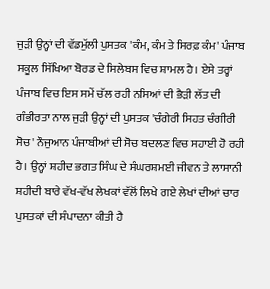ਜੁੜੀ ਉਨ੍ਹਾਂ ਦੀ ਵੱਡਮੁੱਲੀ ਪੁਸਤਕ 'ਕੰਮ, ਕੰਮ ਤੇ ਸਿਰਫ਼ ਕੰਮ' ਪੰਜਾਬ ਸਕੂਲ ਸਿੱਖਿਆ ਬੋਰਡ ਦੇ ਸਿਲੇਬਸ ਵਿਚ ਸ਼ਾਮਲ ਹੈ। ਏਸੇ ਤਰ੍ਹਾਂ ਪੰਜਾਬ ਵਿਚ ਇਸ ਸਮੇਂ ਚੱਲ ਰਹੀ ਨਸਿਆਂ ਦੀ ਭੈੜੀ ਲੱਤ ਦੀ ਗੰਭੀਰਤਾ ਨਾਲ ਜੁੜੀ ਉਨ੍ਹਾਂ ਦੀ ਪੁਸਤਕ 'ਚੰਗੇਰੀ ਸਿਹਤ ਚੰਗੀਰੀ ਸੋਚ' ਨੌਜੁਆਨ ਪੰਜਾਬੀਆਂ ਦੀ ਸੋਚ ਬਦਲਣ ਵਿਚ ਸਹਾਈ ਹੋ ਰਹੀ ਹੈ। ਉਨ੍ਹਾਂ ਸ਼ਹੀਦ ਭਗਤ ਸਿੰਘ ਦੇ ਸੰਘਰਸ਼ਮਈ ਜੀਵਨ ਤੇ ਲਾਸਾਨੀ ਸ਼ਹੀਦੀ ਬਾਰੇ ਵੱਖ-ਵੱਖ ਲੇਖਕਾਂ ਵੱਲੋਂ ਲਿਖੇ ਗਏ ਲੇਖਾਂ ਦੀਆਂ ਚਾਰ ਪੁਸਤਕਾਂ ਦੀ ਸੰਪਾਦਨਾ ਕੀਤੀ ਹੈ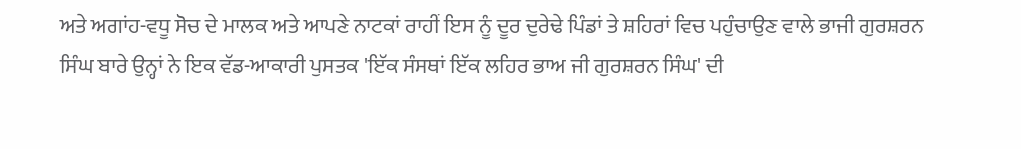ਅਤੇ ਅਗਾਂਹ-ਵਧੂ ਸੋਚ ਦੇ ਮਾਲਕ ਅਤੇ ਆਪਣੇ ਨਾਟਕਾਂ ਰਾਹੀਂ ਇਸ ਨੂੰ ਦੂਰ ਦੁਰੇਢੇ ਪਿੰਡਾਂ ਤੇ ਸ਼ਹਿਰਾਂ ਵਿਚ ਪਹੁੰਚਾਉਣ ਵਾਲੇ ਭਾਜੀ ਗੁਰਸ਼ਰਨ ਸਿੰਘ ਬਾਰੇ ਉਨ੍ਹਾਂ ਨੇ ਇਕ ਵੱਡ-ਆਕਾਰੀ ਪੁਸਤਕ 'ਇੱਕ ਸੰਸਥਾਂ ਇੱਕ ਲਹਿਰ ਭਾਅ ਜੀ ਗੁਰਸ਼ਰਨ ਸਿੰਘ' ਦੀ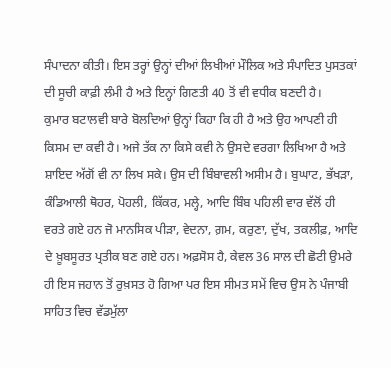ਸੰਪਾਦਨਾ ਕੀਤੀ। ਇਸ ਤਰ੍ਹਾਂ ਉਨ੍ਹਾਂ ਦੀਆਂ ਲਿਖੀਆਂ ਮੌਲਿਕ ਅਤੇ ਸੰਪਾਦਿਤ ਪੁਸਤਕਾਂ ਦੀ ਸੂਚੀ ਕਾਫ਼ੀ ਲੰਮੀ ਹੈ ਅਤੇ ਇਨ੍ਹਾਂ ਗਿਣਤੀ 40 ਤੋਂ ਵੀ ਵਧੀਕ ਬਣਦੀ ਹੈ।
ਕੁਮਾਰ ਬਟਾਲਵੀ ਬਾਰੇ ਬੋਲਦਿਆਂ ਉਨ੍ਹਾਂ ਕਿਹਾ ਕਿ ਹੀ ਹੈ ਅਤੇ ਉਹ ਆਪਣੀ ਹੀ ਕਿਸਮ ਦਾ ਕਵੀ ਹੈ। ਅਜੇ ਤੱਕ ਨਾ ਕਿਸੇ ਕਵੀ ਨੇ ਉਸਦੇ ਵਰਗਾ ਲਿਖਿਆ ਹੈ ਅਤੇ ਸ਼ਾਇਦ ਅੱਗੋਂ ਵੀ ਨਾ ਲਿਖ ਸਕੇ। ਉਸ ਦੀ ਬਿੰਬਾਵਲੀ ਅਸੀਮ ਹੈ। ਬੁਘਾਟ, ਭੱਖੜਾ, ਕੰਡਿਆਲੀ ਥੋਹਰ, ਪੋਹਲੀ, ਕਿੱਕਰ, ਮਲ੍ਹੇ, ਆਦਿ ਬਿੰਬ ਪਹਿਲੀ ਵਾਰ ਵੱਲੋਂ ਹੀ ਵਰਤੇ ਗਏ ਹਨ ਜੋ ਮਾਨਸਿਕ ਪੀੜਾ, ਵੇਦਨਾ, ਗ਼ਮ, ਕਰੁਣਾ, ਦੁੱਖ, ਤਕਲੀਫ਼, ਆਦਿ ਦੇ ਖ਼ੂਬਸੂਰਤ ਪ੍ਰਤੀਕ ਬਣ ਗਏ ਹਨ। ਅਫ਼ਸੋਸ ਹੈ, ਕੇਵਲ 36 ਸਾਲ ਦੀ ਛੋਟੀ ਉਮਰੇ ਹੀ ਇਸ ਜਹਾਨ ਤੋਂ ਰੁਖ਼ਸਤ ਹੋ ਗਿਆ ਪਰ ਇਸ ਸੀਮਤ ਸਮੇਂ ਵਿਚ ਉਸ ਨੇ ਪੰਜਾਬੀ ਸਾਹਿਤ ਵਿਚ ਵੱਡਮੁੱਲਾ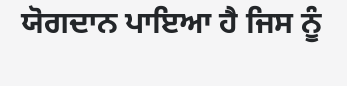ਯੋਗਦਾਨ ਪਾਇਆ ਹੈ ਜਿਸ ਨੂੰ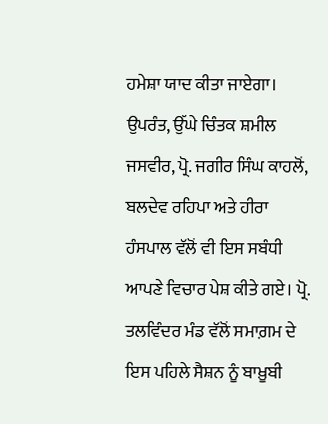ਹਮੇਸ਼ਾ ਯਾਦ ਕੀਤਾ ਜਾਏਗਾ। ਉਪਰੰਤ, ਉੱਘੇ ਚਿੰਤਕ ਸ਼ਮੀਲ ਜਸਵੀਰ, ਪ੍ਰੋ. ਜਗੀਰ ਸਿੰਘ ਕਾਹਲੋਂ, ਬਲਦੇਵ ਰਹਿਪਾ ਅਤੇ ਹੀਰਾ ਹੰਸਪਾਲ ਵੱਲੋਂ ਵੀ ਇਸ ਸਬੰਧੀ ਆਪਣੇ ਵਿਚਾਰ ਪੇਸ਼ ਕੀਤੇ ਗਏ। ਪ੍ਰੋ. ਤਲਵਿੰਦਰ ਮੰਡ ਵੱਲੋਂ ਸਮਾਗ਼ਮ ਦੇ ਇਸ ਪਹਿਲੇ ਸੈਸ਼ਨ ਨੂੰ ਬਾਖ਼ੂਬੀ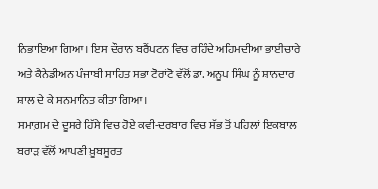ਨਿਭਾਇਆ ਗਿਆ। ਇਸ ਦੌਰਾਨ ਬਰੈਂਪਟਨ ਵਿਚ ਰਹਿੰਦੇ ਅਹਿਮਦੀਆ ਭਾਈਚਾਰੇ ਅਤੇ ਕੈਨੇਡੀਅਨ ਪੰਜਾਬੀ ਸਾਹਿਤ ਸਭਾ ਟੋਰਾਂਟੋ ਵੱਲੋਂ ਡਾ. ਅਨੂਪ ਸਿੰਘ ਨੂੰ ਸ਼ਾਨਦਾਰ ਸ਼ਾਲ ਦੇ ਕੇ ਸਨਮਾਨਿਤ ਕੀਤਾ ਗਿਆ।
ਸਮਾਗ਼ਮ ਦੇ ਦੂਸਰੇ ਹਿੱਸੇ ਵਿਚ ਹੋਏ ਕਵੀ-ਦਰਬਾਰ ਵਿਚ ਸੱਭ ਤੋਂ ਪਹਿਲਾਂ ਇਕਬਾਲ ਬਰਾੜ ਵੱਲੋਂ ਆਪਣੀ ਖ਼ੂਬਸੂਰਤ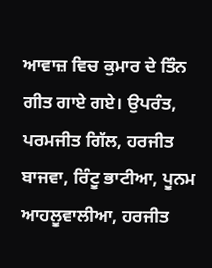ਆਵਾਜ਼ ਵਿਚ ਕੁਮਾਰ ਦੇ ਤਿੰਨ ਗੀਤ ਗਾਏ ਗਏ। ਉਪਰੰਤ, ਪਰਮਜੀਤ ਗਿੱਲ, ਹਰਜੀਤ ਬਾਜਵਾ, ਰਿੰਟੂ ਭਾਟੀਆ, ਪੂਨਮ ਆਹਲੂਵਾਲੀਆ, ਹਰਜੀਤ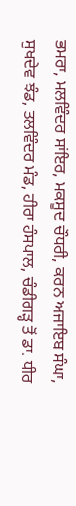ਭਮਰਾ, ਮਲਵਿੰਦਰ ਸਾਂਇਰ, ਮਕਸੂਦ ਚੌਧਰੀ, ਕਰਨ ਅਜਾਇਬ ਸੰਘਾ, ਸੁਖਦੇਵ ਝੰਡ, ਤਲਵਿੰਦਰ ਮੰਡ, ਹੀਰਾ ਹੰਸਪਾਲ, ਚੰਡੀਗੜ੍ਹ ਤੋਂ ਡਾ. ਧੀਰ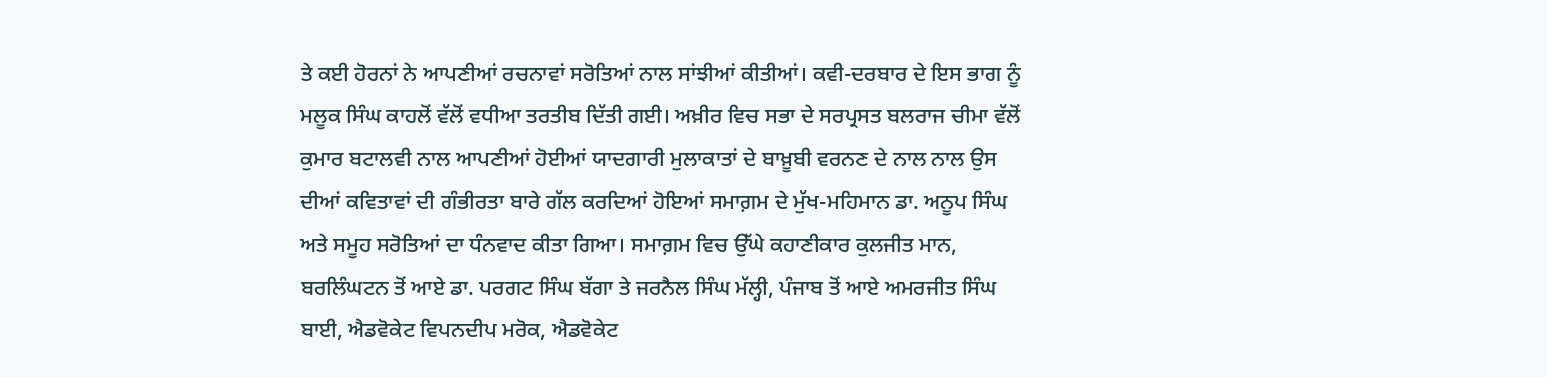ਤੇ ਕਈ ਹੋਰਨਾਂ ਨੇ ਆਪਣੀਆਂ ਰਚਨਾਵਾਂ ਸਰੋਤਿਆਂ ਨਾਲ ਸਾਂਝੀਆਂ ਕੀਤੀਆਂ। ਕਵੀ-ਦਰਬਾਰ ਦੇ ਇਸ ਭਾਗ ਨੂੰ ਮਲੂਕ ਸਿੰਘ ਕਾਹਲੋਂ ਵੱਲੋਂ ਵਧੀਆ ਤਰਤੀਬ ਦਿੱਤੀ ਗਈ। ਅਖ਼ੀਰ ਵਿਚ ਸਭਾ ਦੇ ਸਰਪ੍ਰਸਤ ਬਲਰਾਜ ਚੀਮਾ ਵੱਲੋਂ ਕੁਮਾਰ ਬਟਾਲਵੀ ਨਾਲ ਆਪਣੀਆਂ ਹੋਈਆਂ ਯਾਦਗਾਰੀ ਮੁਲਾਕਾਤਾਂ ਦੇ ਬਾਖ਼ੂਬੀ ਵਰਨਣ ਦੇ ਨਾਲ ਨਾਲ ਉਸ ਦੀਆਂ ਕਵਿਤਾਵਾਂ ਦੀ ਗੰਭੀਰਤਾ ਬਾਰੇ ਗੱਲ ਕਰਦਿਆਂ ਹੋਇਆਂ ਸਮਾਗ਼ਮ ਦੇ ਮੁੱਖ-ਮਹਿਮਾਨ ਡਾ. ਅਨੂਪ ਸਿੰਘ ਅਤੇ ਸਮੂਹ ਸਰੋਤਿਆਂ ਦਾ ਧੰਨਵਾਦ ਕੀਤਾ ਗਿਆ। ਸਮਾਗ਼ਮ ਵਿਚ ਉੱਘੇ ਕਹਾਣੀਕਾਰ ਕੁਲਜੀਤ ਮਾਨ, ਬਰਲਿੰਘਟਨ ਤੋਂ ਆਏ ਡਾ. ਪਰਗਟ ਸਿੰਘ ਬੱਗਾ ਤੇ ਜਰਨੈਲ ਸਿੰਘ ਮੱਲ੍ਹੀ, ਪੰਜਾਬ ਤੋਂ ਆਏ ਅਮਰਜੀਤ ਸਿੰਘ ਬਾਈ, ਐਡਵੋਕੇਟ ਵਿਪਨਦੀਪ ਮਰੋਕ, ਐਡਵੋਕੇਟ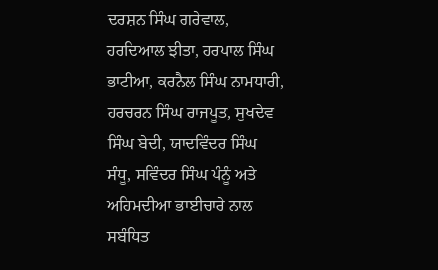ਦਰਸ਼ਨ ਸਿੰਘ ਗਰੇਵਾਲ, ਹਰਦਿਆਲ ਝੀਤਾ, ਹਰਪਾਲ ਸਿੰਘ ਭਾਟੀਆ, ਕਰਨੈਲ ਸਿੰਘ ਨਾਮਧਾਰੀ, ਹਰਚਰਨ ਸਿੰਘ ਰਾਜਪੂਤ, ਸੁਖਦੇਵ ਸਿੰਘ ਬੇਦੀ, ਯਾਦਵਿੰਦਰ ਸਿੰਘ ਸੰਧੂ, ਸਵਿੰਦਰ ਸਿੰਘ ਪੰਨੂੰ ਅਤੇ ਅਹਿਮਦੀਆ ਭਾਈਚਾਰੇ ਨਾਲ ਸਬੰਧਿਤ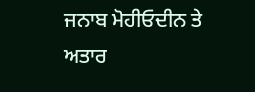ਜਨਾਬ ਮੋਹੀਓਦੀਨ ਤੇ ਅਤਾਰ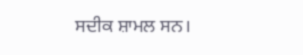ਸਦੀਕ ਸ਼ਾਮਲ ਸਨ।